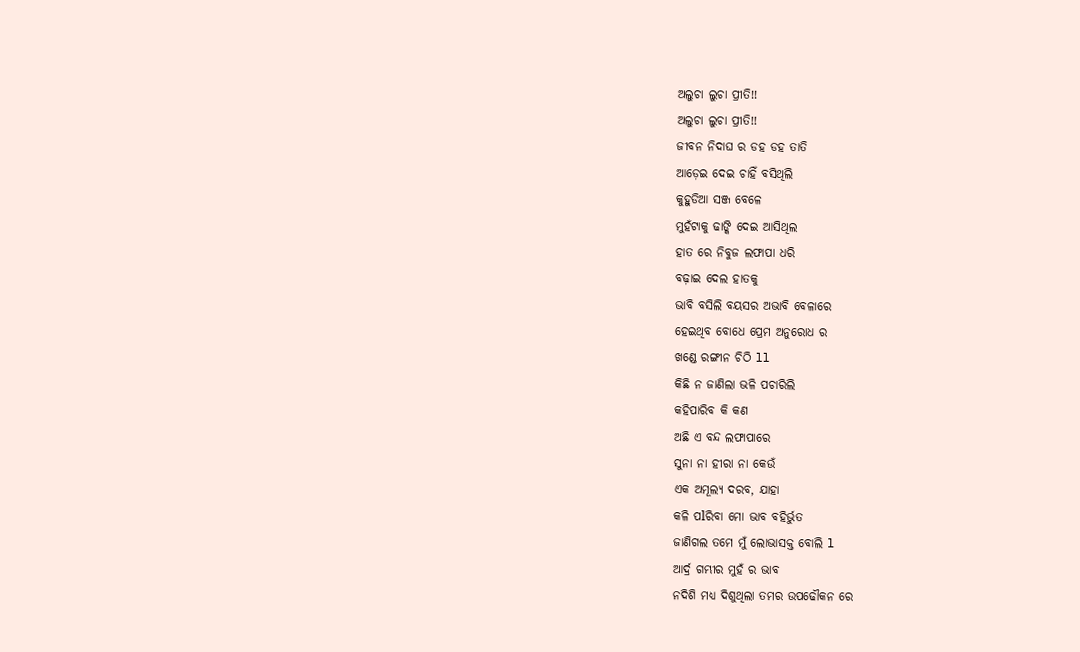ଅଲୁଚା ଲୁଚା ପ୍ରୀତି!!
ଅଲୁଚା ଲୁଚା ପ୍ରୀତି!!
ଜୀବନ ନିଦାଘ ର ଡହ ଡହ ତାତି
ଆଡ଼େଇ ଦେଇ ଚାହିଁ ବସିଥିଲି
କୁହୁଡିଆ ସଞ୍ଜ ବେଳେ
ମୁହଁଟାକୁ ଢାଙ୍କି ଦେଇ ଆସିଥିଲ
ହାତ ରେ ନିବୁଜ ଲଫାପା ଧରି
ବଢ଼ାଇ ଦେଲ ହାତକୁ
ଭାବି ବସିଲି ବୟସର ଅଭାବି ବେଳାରେ
ହେଇଥିବ ବୋଧେ ପ୍ରେମ ଅନୁରୋଧ ର
ଖଣ୍ଡେ ରଙ୍ଗୀନ ଚିଠି ll
କିଛି ନ ଜାଣିଲା ଭଳି ପଚାରିଲି
କହିପାରିବ କି କଣ
ଅଛି ଏ ବନ୍ଦ ଲଫାପାରେ
ସୁନା ନା ହୀରା ନା କେଉଁ
ଏକ ଅମୂଲ୍ୟ ଦରବ, ଯାହା
କଳି ପlରିବା ମୋ ଭାବ ବହିର୍ଭୁତ
ଜାଣିଗଲ ତମେ ମୁଁ ଲୋଭାସକ୍ତ ବୋଲି l
ଆର୍ଦ୍ର ଗମ୍ଭୀର ମୁହଁ ର ଭାବ
ନଦିଶି ମଧ୍ୟ ଦିଶୁଥିଲା ତମର ଉପଢୌକନ ରେ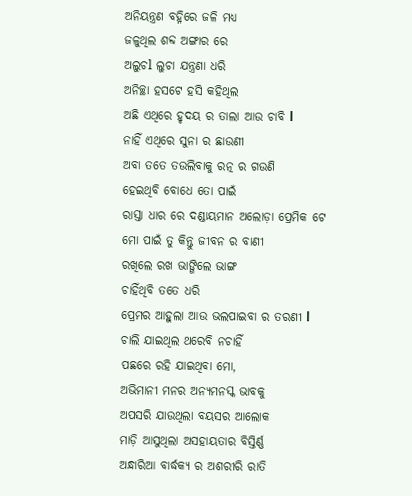ଅନିୟନ୍ତ୍ରଣ ବହ୍ନିରେ ଜଳି ମଧ୍ୟ
ଜଳୁଥିଲ ଶବ୍ଦ ଅଙ୍ଗାର ରେ
ଅଲୁଚl ଲୁଚା ଯନ୍ତ୍ରଣା ଧରି
ଅନିଚ୍ଛା ହସଟେ ହସି କହିଥିଲ
ଅଛି ଏଥିରେ ହୃଦୟ ର ତାଲା ଆଉ ଚାବି l
ନାହିଁ ଏଥିରେ ସୁନା ର ଛାଉଣୀ
ଅବା ତତେ ତଉଲିବାକୁ ରତ୍ନ ର ଗଉଣି
ହେଇଥିବି ବୋଧେ ତୋ ପାଇଁ
ରାସ୍ତା ଧାର ରେ ଦଣ୍ଡାୟମାନ ଅଲୋଡ଼ା ପ୍ରେମିକ ଟେ
ମୋ ପାଇଁ ତୁ କିନ୍ତୁ ଜୀବନ ର ବାଣୀ
ରଖିଲେ ରଖ ଭାଙ୍ଗିଲେ ଭାଙ୍ଗ
ଚାହିଁଥିବି ତତେ ଧରି
ପ୍ରେମର ଆହୁଲା ଆଉ ଭଲପାଇବା ର ତରଣୀ l
ଚାଲି ଯାଇଥିଲ ଥରେବି ନଚାହିଁ
ପଛରେ ରହି ଯାଇଥିବା ମୋ,
ଅଭିମାନୀ ମନର ଅନ୍ୟମନସ୍କ ଭାବକୁ
ଅପସରି ଯାଉଥିଲା ବୟସର ଆଲୋକ
ମାଡ଼ି ଆସୁଥିଲା ଅସହାୟତାର ବିସ୍ତିର୍ଣ୍ଣ
ଅନ୍ଧାରିଆ ବାର୍ଦ୍ଧକ୍ୟ ର ଅଶରୀରି ରାତି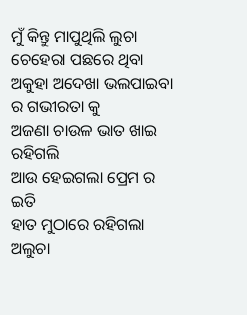ମୁଁ କିନ୍ତୁ ମାପୁଥିଲି ଲୁଚା ଚେହେରା ପଛରେ ଥିବା
ଅକୁହା ଅଦେଖା ଭଲପାଇବା ର ଗଭୀରତା କୁ
ଅଜଣା ଚାଉଳ ଭାତ ଖାଇ ରହିଗଲି
ଆଉ ହେଇଗଲା ପ୍ରେମ ର ଇତି
ହାତ ମୁଠାରେ ରହିଗଲା ଅଲୁଚା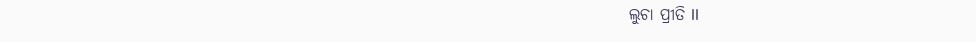ଲୁଚା ପ୍ରୀତି ll